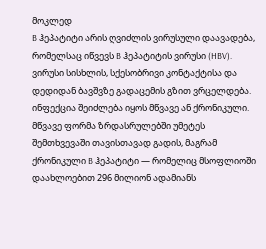მოკლედ
B ჰეპატიტი არის ღვიძლის ვირუსული დაავადება, რომელსაც იწვევს B ჰეპატიტის ვირუსი (HBV). ვირუსი სისხლის, სქესობრივი კონტაქტისა და დედიდან ბავშვზე გადაცემის გზით ვრცელდება. ინფექცია შეიძლება იყოს მწვავე ან ქრონიკული. მწვავე ფორმა ზრდასრულებში უმეტეს შემთხვევაში თავისთავად გადის, მაგრამ ქრონიკული B ჰეპატიტი — რომელიც მსოფლიოში დაახლოებით 296 მილიონ ადამიანს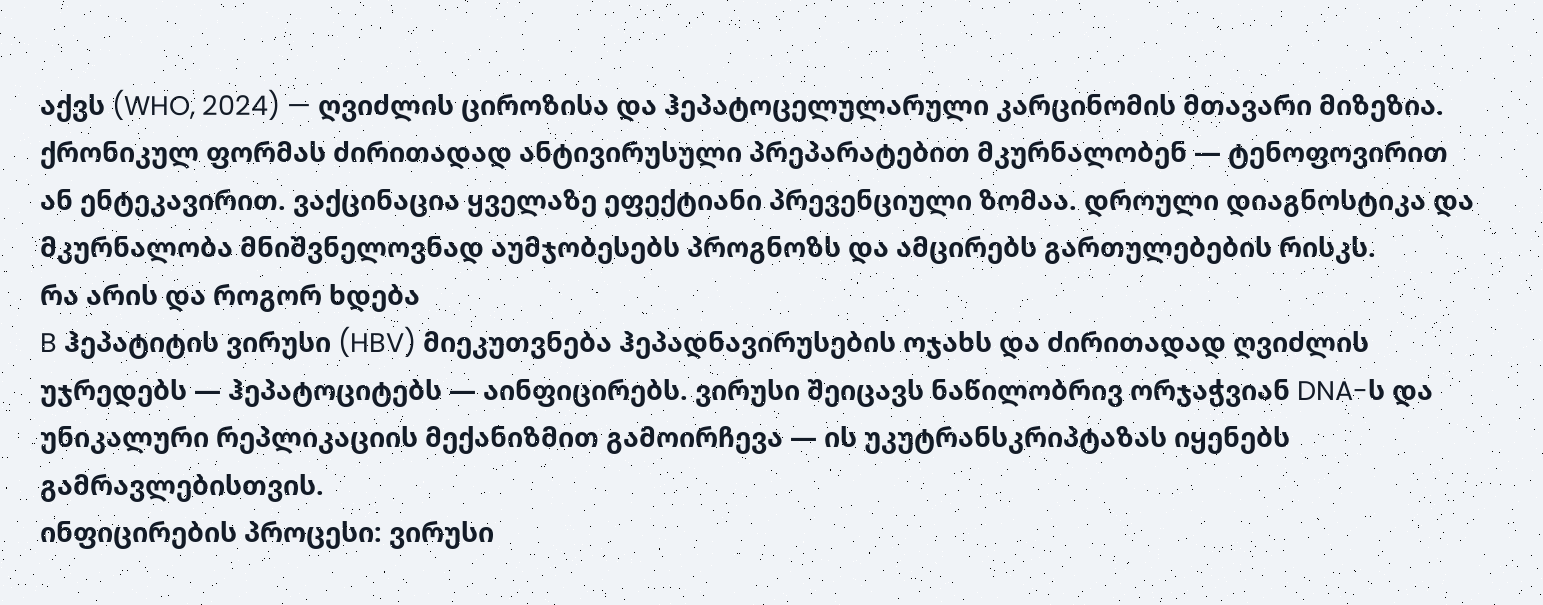აქვს (WHO, 2024) — ღვიძლის ციროზისა და ჰეპატოცელულარული კარცინომის მთავარი მიზეზია. ქრონიკულ ფორმას ძირითადად ანტივირუსული პრეპარატებით მკურნალობენ — ტენოფოვირით ან ენტეკავირით. ვაქცინაცია ყველაზე ეფექტიანი პრევენციული ზომაა. დროული დიაგნოსტიკა და მკურნალობა მნიშვნელოვნად აუმჯობესებს პროგნოზს და ამცირებს გართულებების რისკს.
რა არის და როგორ ხდება
B ჰეპატიტის ვირუსი (HBV) მიეკუთვნება ჰეპადნავირუსების ოჯახს და ძირითადად ღვიძლის უჯრედებს — ჰეპატოციტებს — აინფიცირებს. ვირუსი შეიცავს ნაწილობრივ ორჯაჭვიან DNA-ს და უნიკალური რეპლიკაციის მექანიზმით გამოირჩევა — ის უკუტრანსკრიპტაზას იყენებს გამრავლებისთვის.
ინფიცირების პროცესი: ვირუსი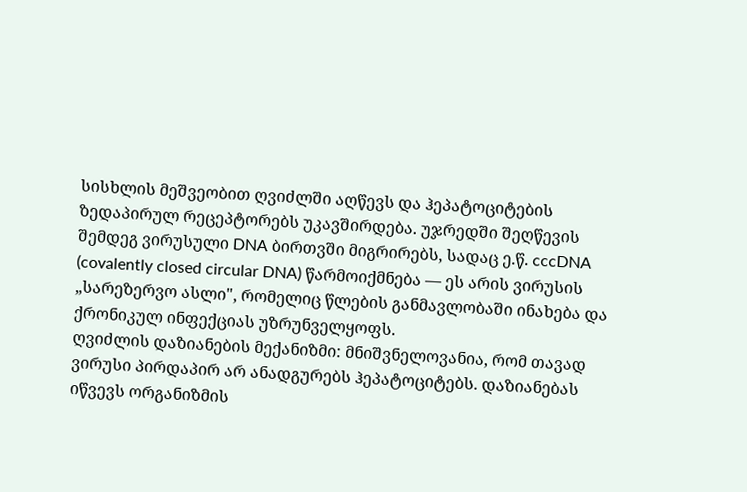სისხლის მეშვეობით ღვიძლში აღწევს და ჰეპატოციტების ზედაპირულ რეცეპტორებს უკავშირდება. უჯრედში შეღწევის შემდეგ ვირუსული DNA ბირთვში მიგრირებს, სადაც ე.წ. cccDNA (covalently closed circular DNA) წარმოიქმნება — ეს არის ვირუსის „სარეზერვო ასლი", რომელიც წლების განმავლობაში ინახება და ქრონიკულ ინფექციას უზრუნველყოფს.
ღვიძლის დაზიანების მექანიზმი: მნიშვნელოვანია, რომ თავად ვირუსი პირდაპირ არ ანადგურებს ჰეპატოციტებს. დაზიანებას იწვევს ორგანიზმის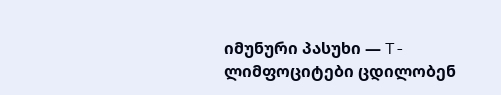იმუნური პასუხი — T-ლიმფოციტები ცდილობენ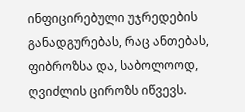ინფიცირებული უჯრედების განადგურებას, რაც ანთებას, ფიბროზსა და, საბოლოოდ, ღვიძლის ციროზს იწვევს.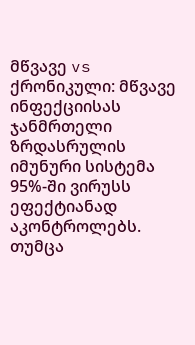მწვავე vs ქრონიკული: მწვავე ინფექციისას ჯანმრთელი ზრდასრულის იმუნური სისტემა 95%-ში ვირუსს ეფექტიანად აკონტროლებს. თუმცა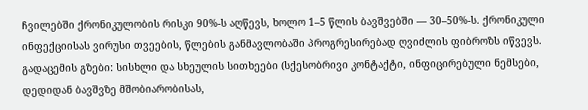ჩვილებში ქრონიკულობის რისკი 90%-ს აღწევს, ხოლო 1–5 წლის ბავშვებში — 30–50%-ს. ქრონიკული ინფექციისას ვირუსი თვეების, წლების განმავლობაში პროგრესირებად ღვიძლის ფიბროზს იწვევს.
გადაცემის გზები: სისხლი და სხეულის სითხეები (სქესობრივი კონტაქტი, ინფიცირებული ნემსები, დედიდან ბავშვზე მშობიარობისას,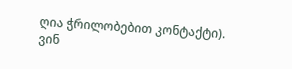ღია ჭრილობებით კონტაქტი).
ვინ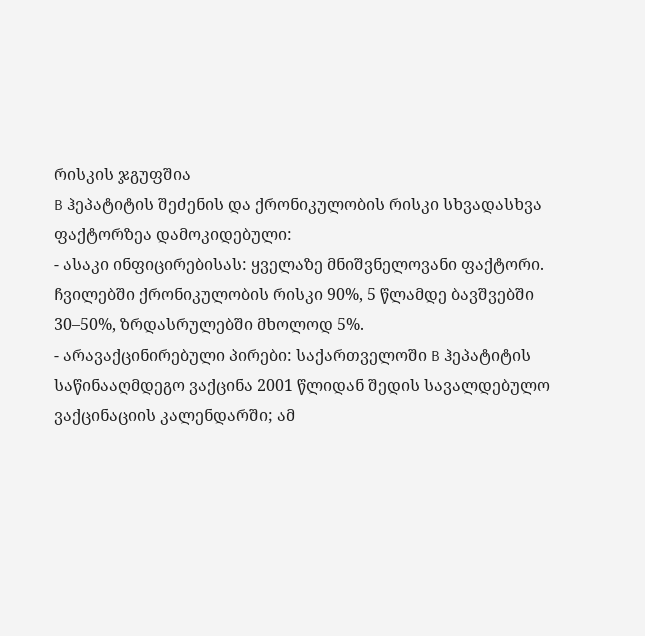რისკის ჯგუფშია
B ჰეპატიტის შეძენის და ქრონიკულობის რისკი სხვადასხვა ფაქტორზეა დამოკიდებული:
- ასაკი ინფიცირებისას: ყველაზე მნიშვნელოვანი ფაქტორი. ჩვილებში ქრონიკულობის რისკი 90%, 5 წლამდე ბავშვებში 30–50%, ზრდასრულებში მხოლოდ 5%.
- არავაქცინირებული პირები: საქართველოში B ჰეპატიტის საწინააღმდეგო ვაქცინა 2001 წლიდან შედის სავალდებულო ვაქცინაციის კალენდარში; ამ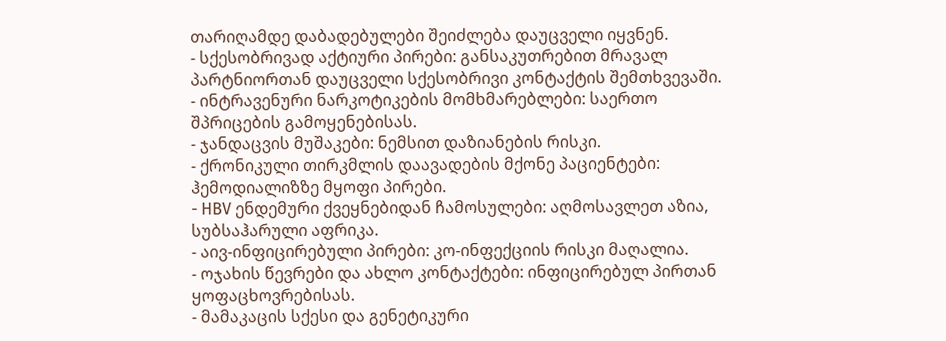თარიღამდე დაბადებულები შეიძლება დაუცველი იყვნენ.
- სქესობრივად აქტიური პირები: განსაკუთრებით მრავალ პარტნიორთან დაუცველი სქესობრივი კონტაქტის შემთხვევაში.
- ინტრავენური ნარკოტიკების მომხმარებლები: საერთო შპრიცების გამოყენებისას.
- ჯანდაცვის მუშაკები: ნემსით დაზიანების რისკი.
- ქრონიკული თირკმლის დაავადების მქონე პაციენტები: ჰემოდიალიზზე მყოფი პირები.
- HBV ენდემური ქვეყნებიდან ჩამოსულები: აღმოსავლეთ აზია, სუბსაჰარული აფრიკა.
- აივ-ინფიცირებული პირები: კო-ინფექციის რისკი მაღალია.
- ოჯახის წევრები და ახლო კონტაქტები: ინფიცირებულ პირთან ყოფაცხოვრებისას.
- მამაკაცის სქესი და გენეტიკური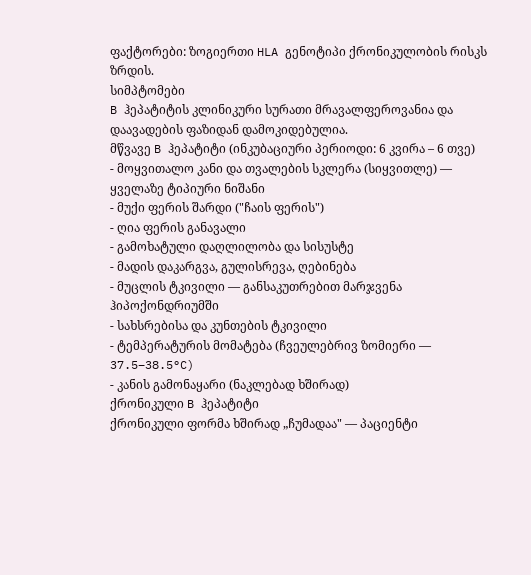ფაქტორები: ზოგიერთი HLA გენოტიპი ქრონიკულობის რისკს ზრდის.
სიმპტომები
B ჰეპატიტის კლინიკური სურათი მრავალფეროვანია და დაავადების ფაზიდან დამოკიდებულია.
მწვავე B ჰეპატიტი (ინკუბაციური პერიოდი: 6 კვირა – 6 თვე)
- მოყვითალო კანი და თვალების სკლერა (სიყვითლე) — ყველაზე ტიპიური ნიშანი
- მუქი ფერის შარდი ("ჩაის ფერის")
- ღია ფერის განავალი
- გამოხატული დაღლილობა და სისუსტე
- მადის დაკარგვა, გულისრევა, ღებინება
- მუცლის ტკივილი — განსაკუთრებით მარჯვენა ჰიპოქონდრიუმში
- სახსრებისა და კუნთების ტკივილი
- ტემპერატურის მომატება (ჩვეულებრივ ზომიერი — 37.5–38.5°C)
- კანის გამონაყარი (ნაკლებად ხშირად)
ქრონიკული B ჰეპატიტი
ქრონიკული ფორმა ხშირად „ჩუმადაა" — პაციენტი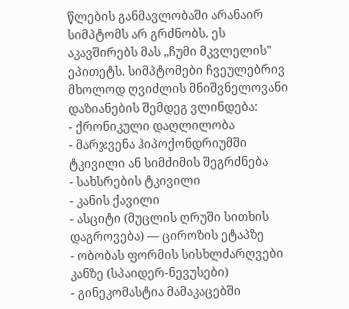წლების განმავლობაში არანაირ სიმპტომს არ გრძნობს. ეს აკავშირებს მას „ჩუმი მკვლელის" ეპითეტს. სიმპტომები ჩვეულებრივ მხოლოდ ღვიძლის მნიშვნელოვანი დაზიანების შემდეგ ვლინდება:
- ქრონიკული დაღლილობა
- მარჯვენა ჰიპოქონდრიუმში ტკივილი ან სიმძიმის შეგრძნება
- სახსრების ტკივილი
- კანის ქავილი
- ასციტი (მუცლის ღრუში სითხის დაგროვება) — ციროზის ეტაპზე
- ობობას ფორმის სისხლძარღვები კანზე (სპაიდერ-ნევუსები)
- გინეკომასტია მამაკაცებში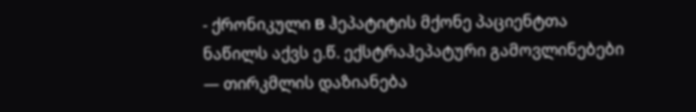- ქრონიკული B ჰეპატიტის მქონე პაციენტთა ნაწილს აქვს ე.წ. ექსტრაჰეპატური გამოვლინებები — თირკმლის დაზიანება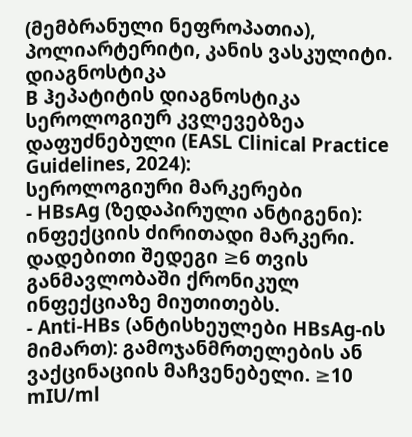(მემბრანული ნეფროპათია), პოლიარტერიტი, კანის ვასკულიტი.
დიაგნოსტიკა
B ჰეპატიტის დიაგნოსტიკა სეროლოგიურ კვლევებზეა დაფუძნებული (EASL Clinical Practice Guidelines, 2024):
სეროლოგიური მარკერები
- HBsAg (ზედაპირული ანტიგენი): ინფექციის ძირითადი მარკერი. დადებითი შედეგი ≥6 თვის განმავლობაში ქრონიკულ ინფექციაზე მიუთითებს.
- Anti-HBs (ანტისხეულები HBsAg-ის მიმართ): გამოჯანმრთელების ან ვაქცინაციის მაჩვენებელი. ≥10 mIU/ml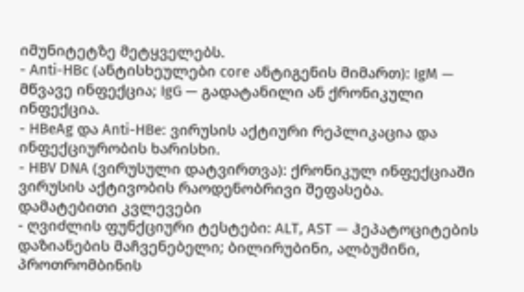იმუნიტეტზე მეტყველებს.
- Anti-HBc (ანტისხეულები core ანტიგენის მიმართ): IgM — მწვავე ინფექცია; IgG — გადატანილი ან ქრონიკული ინფექცია.
- HBeAg და Anti-HBe: ვირუსის აქტიური რეპლიკაცია და ინფექციურობის ხარისხი.
- HBV DNA (ვირუსული დატვირთვა): ქრონიკულ ინფექციაში ვირუსის აქტივობის რაოდენობრივი შეფასება.
დამატებითი კვლევები
- ღვიძლის ფუნქციური ტესტები: ALT, AST — ჰეპატოციტების დაზიანების მაჩვენებელი; ბილირუბინი, ალბუმინი, პროთრომბინის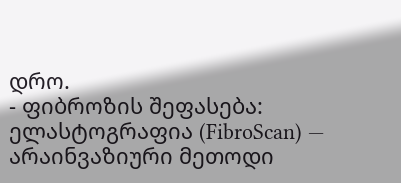დრო.
- ფიბროზის შეფასება: ელასტოგრაფია (FibroScan) — არაინვაზიური მეთოდი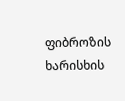ფიბროზის ხარისხის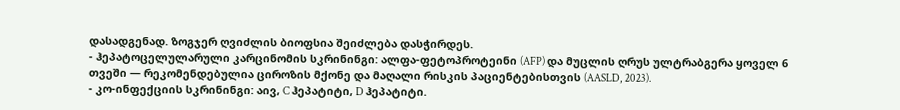დასადგენად. ზოგჯერ ღვიძლის ბიოფსია შეიძლება დასჭირდეს.
- ჰეპატოცელულარული კარცინომის სკრინინგი: ალფა-ფეტოპროტეინი (AFP) და მუცლის ღრუს ულტრაბგერა ყოველ 6 თვეში — რეკომენდებულია ციროზის მქონე და მაღალი რისკის პაციენტებისთვის (AASLD, 2023).
- კო-ინფექციის სკრინინგი: აივ, C ჰეპატიტი, D ჰეპატიტი.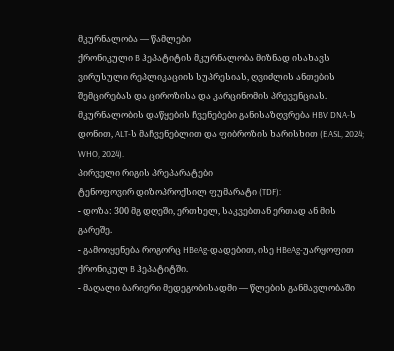მკურნალობა — წამლები
ქრონიკული B ჰეპატიტის მკურნალობა მიზნად ისახავს ვირუსული რეპლიკაციის სუპრესიას, ღვიძლის ანთების შემცირებას და ციროზისა და კარცინომის პრევენციას. მკურნალობის დაწყების ჩვენებები განისაზღვრება HBV DNA-ს დონით, ALT-ს მაჩვენებლით და ფიბროზის ხარისხით (EASL, 2024; WHO, 2024).
პირველი რიგის პრეპარატები
ტენოფოვირ დიზოპროქსილ ფუმარატი (TDF):
- დოზა: 300 მგ დღეში, ერთხელ, საკვებთან ერთად ან მის გარეშე.
- გამოიყენება როგორც HBeAg-დადებით, ისე HBeAg-უარყოფით ქრონიკულ B ჰეპატიტში.
- მაღალი ბარიერი მედეგობისადმი — წლების განმავლობაში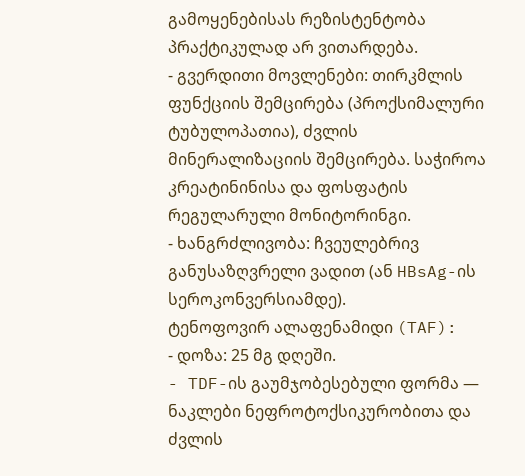გამოყენებისას რეზისტენტობა პრაქტიკულად არ ვითარდება.
- გვერდითი მოვლენები: თირკმლის ფუნქციის შემცირება (პროქსიმალური ტუბულოპათია), ძვლის მინერალიზაციის შემცირება. საჭიროა კრეატინინისა და ფოსფატის რეგულარული მონიტორინგი.
- ხანგრძლივობა: ჩვეულებრივ განუსაზღვრელი ვადით (ან HBsAg-ის სეროკონვერსიამდე).
ტენოფოვირ ალაფენამიდი (TAF):
- დოზა: 25 მგ დღეში.
- TDF-ის გაუმჯობესებული ფორმა — ნაკლები ნეფროტოქსიკურობითა და ძვლის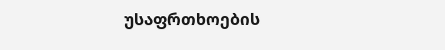უსაფრთხოების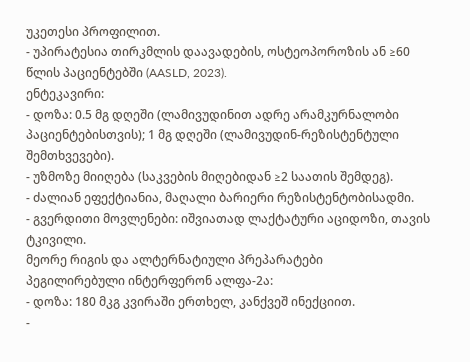უკეთესი პროფილით.
- უპირატესია თირკმლის დაავადების, ოსტეოპოროზის ან ≥60 წლის პაციენტებში (AASLD, 2023).
ენტეკავირი:
- დოზა: 0.5 მგ დღეში (ლამივუდინით ადრე არამკურნალობი პაციენტებისთვის); 1 მგ დღეში (ლამივუდინ-რეზისტენტული შემთხვევები).
- უზმოზე მიიღება (საკვების მიღებიდან ≥2 საათის შემდეგ).
- ძალიან ეფექტიანია, მაღალი ბარიერი რეზისტენტობისადმი.
- გვერდითი მოვლენები: იშვიათად ლაქტატური აციდოზი, თავის ტკივილი.
მეორე რიგის და ალტერნატიული პრეპარატები
პეგილირებული ინტერფერონ ალფა-2ა:
- დოზა: 180 მკგ კვირაში ერთხელ, კანქვეშ ინექციით.
-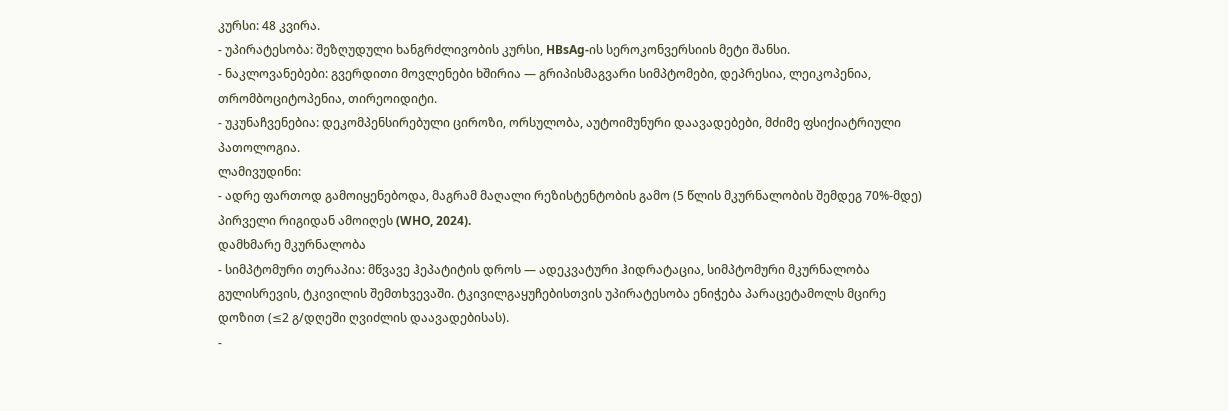კურსი: 48 კვირა.
- უპირატესობა: შეზღუდული ხანგრძლივობის კურსი, HBsAg-ის სეროკონვერსიის მეტი შანსი.
- ნაკლოვანებები: გვერდითი მოვლენები ხშირია — გრიპისმაგვარი სიმპტომები, დეპრესია, ლეიკოპენია, თრომბოციტოპენია, თირეოიდიტი.
- უკუნაჩვენებია: დეკომპენსირებული ციროზი, ორსულობა, აუტოიმუნური დაავადებები, მძიმე ფსიქიატრიული პათოლოგია.
ლამივუდინი:
- ადრე ფართოდ გამოიყენებოდა, მაგრამ მაღალი რეზისტენტობის გამო (5 წლის მკურნალობის შემდეგ 70%-მდე) პირველი რიგიდან ამოიღეს (WHO, 2024).
დამხმარე მკურნალობა
- სიმპტომური თერაპია: მწვავე ჰეპატიტის დროს — ადეკვატური ჰიდრატაცია, სიმპტომური მკურნალობა გულისრევის, ტკივილის შემთხვევაში. ტკივილგაყუჩებისთვის უპირატესობა ენიჭება პარაცეტამოლს მცირე დოზით (≤2 გ/დღეში ღვიძლის დაავადებისას).
-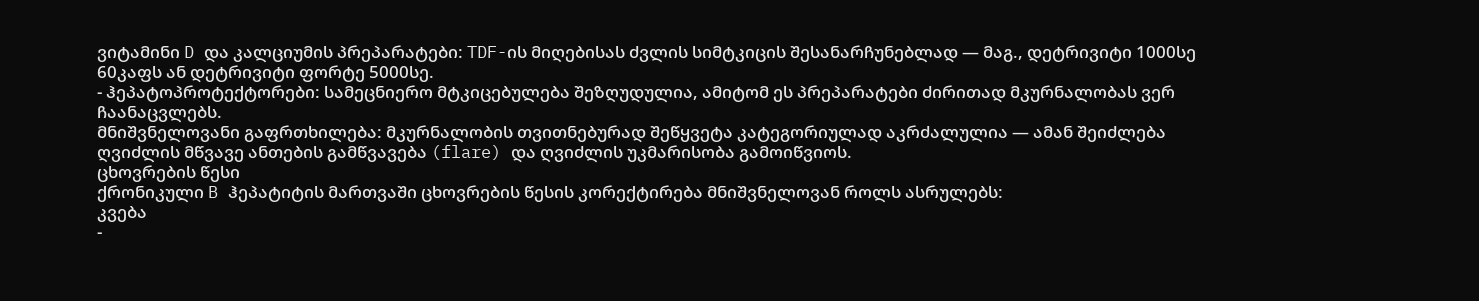ვიტამინი D და კალციუმის პრეპარატები: TDF-ის მიღებისას ძვლის სიმტკიცის შესანარჩუნებლად — მაგ., დეტრივიტი 1000სე 60კაფს ან დეტრივიტი ფორტე 5000სე.
- ჰეპატოპროტექტორები: სამეცნიერო მტკიცებულება შეზღუდულია, ამიტომ ეს პრეპარატები ძირითად მკურნალობას ვერ ჩაანაცვლებს.
მნიშვნელოვანი გაფრთხილება: მკურნალობის თვითნებურად შეწყვეტა კატეგორიულად აკრძალულია — ამან შეიძლება ღვიძლის მწვავე ანთების გამწვავება (flare) და ღვიძლის უკმარისობა გამოიწვიოს.
ცხოვრების წესი
ქრონიკული B ჰეპატიტის მართვაში ცხოვრების წესის კორექტირება მნიშვნელოვან როლს ასრულებს:
კვება
-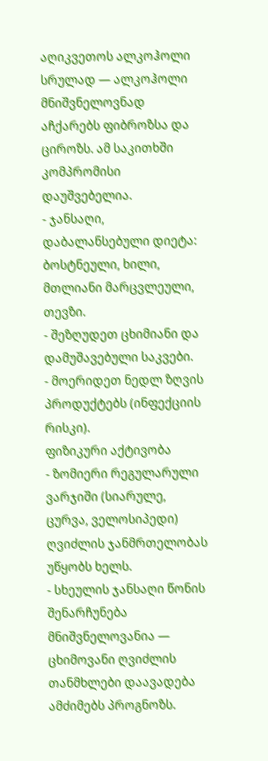აღიკვეთოს ალკოჰოლი სრულად — ალკოჰოლი მნიშვნელოვნად აჩქარებს ფიბროზსა და ციროზს. ამ საკითხში კომპრომისი დაუშვებელია.
- ჯანსაღი, დაბალანსებული დიეტა: ბოსტნეული, ხილი, მთლიანი მარცვლეული, თევზი.
- შეზღუდეთ ცხიმიანი და დამუშავებული საკვები.
- მოერიდეთ ნედლ ზღვის პროდუქტებს (ინფექციის რისკი).
ფიზიკური აქტივობა
- ზომიერი რეგულარული ვარჯიში (სიარულე, ცურვა, ველოსიპედი) ღვიძლის ჯანმრთელობას უწყობს ხელს.
- სხეულის ჯანსაღი წონის შენარჩუნება მნიშვნელოვანია — ცხიმოვანი ღვიძლის თანმხლები დაავადება ამძიმებს პროგნოზს.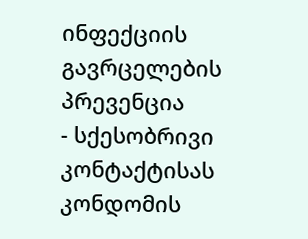ინფექციის გავრცელების პრევენცია
- სქესობრივი კონტაქტისას კონდომის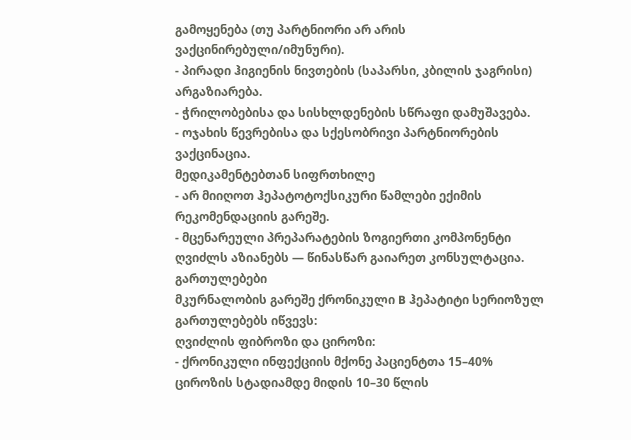გამოყენება (თუ პარტნიორი არ არის ვაქცინირებული/იმუნური).
- პირადი ჰიგიენის ნივთების (საპარსი, კბილის ჯაგრისი) არგაზიარება.
- ჭრილობებისა და სისხლდენების სწრაფი დამუშავება.
- ოჯახის წევრებისა და სქესობრივი პარტნიორების ვაქცინაცია.
მედიკამენტებთან სიფრთხილე
- არ მიიღოთ ჰეპატოტოქსიკური წამლები ექიმის რეკომენდაციის გარეშე.
- მცენარეული პრეპარატების ზოგიერთი კომპონენტი ღვიძლს აზიანებს — წინასწარ გაიარეთ კონსულტაცია.
გართულებები
მკურნალობის გარეშე ქრონიკული B ჰეპატიტი სერიოზულ გართულებებს იწვევს:
ღვიძლის ფიბროზი და ციროზი:
- ქრონიკული ინფექციის მქონე პაციენტთა 15–40% ციროზის სტადიამდე მიდის 10–30 წლის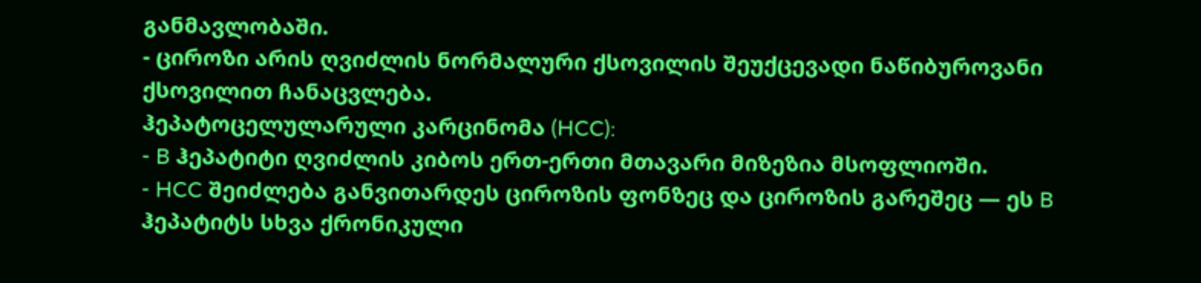განმავლობაში.
- ციროზი არის ღვიძლის ნორმალური ქსოვილის შეუქცევადი ნაწიბუროვანი ქსოვილით ჩანაცვლება.
ჰეპატოცელულარული კარცინომა (HCC):
- B ჰეპატიტი ღვიძლის კიბოს ერთ-ერთი მთავარი მიზეზია მსოფლიოში.
- HCC შეიძლება განვითარდეს ციროზის ფონზეც და ციროზის გარეშეც — ეს B ჰეპატიტს სხვა ქრონიკული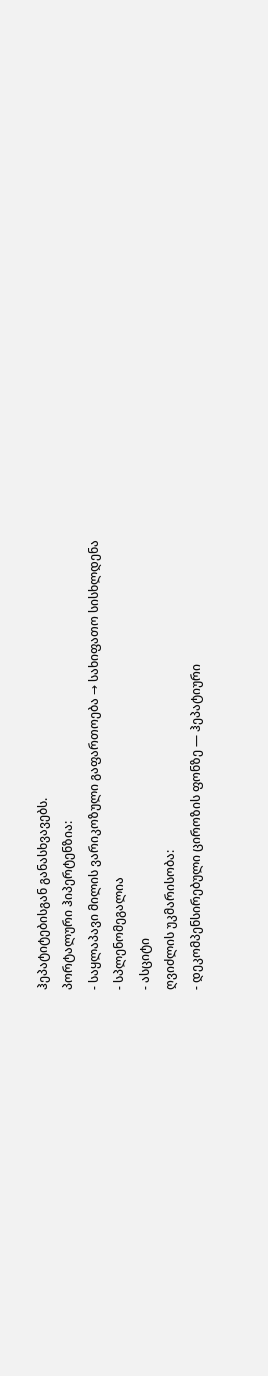ჰეპატიტებისგან განასხვავებს.
პორტალური ჰიპერტენზია:
- საყლაპავი მილის ვარიკოზული გაფართოება → სახიფათო სისხლდენა
- სპლენომეგალია
- ასციტი
ღვიძლის უკმარისობა:
- დეკომპენსირებული ციროზის ფონზე — ჰეპატიური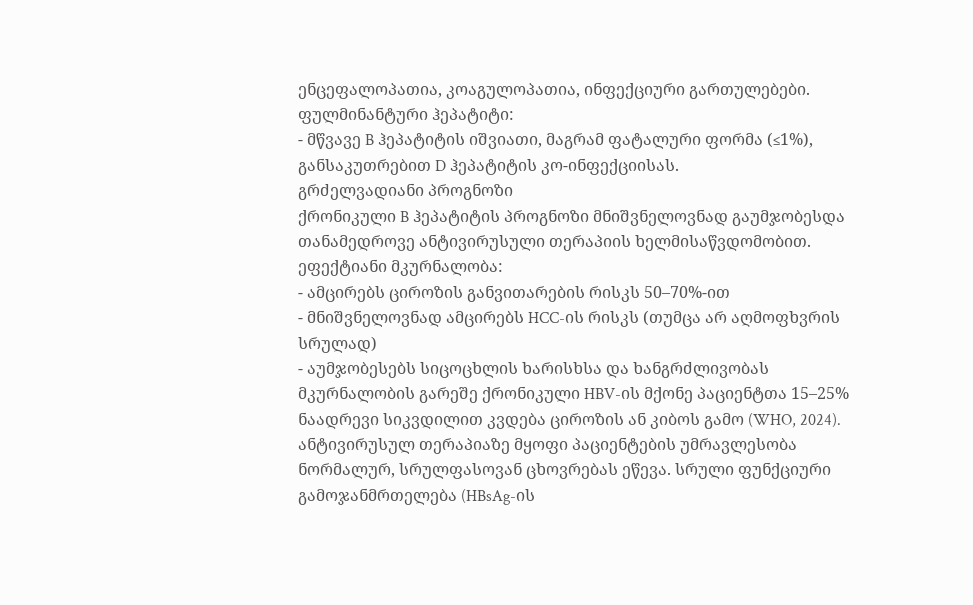ენცეფალოპათია, კოაგულოპათია, ინფექციური გართულებები.
ფულმინანტური ჰეპატიტი:
- მწვავე B ჰეპატიტის იშვიათი, მაგრამ ფატალური ფორმა (≤1%), განსაკუთრებით D ჰეპატიტის კო-ინფექციისას.
გრძელვადიანი პროგნოზი
ქრონიკული B ჰეპატიტის პროგნოზი მნიშვნელოვნად გაუმჯობესდა თანამედროვე ანტივირუსული თერაპიის ხელმისაწვდომობით. ეფექტიანი მკურნალობა:
- ამცირებს ციროზის განვითარების რისკს 50–70%-ით
- მნიშვნელოვნად ამცირებს HCC-ის რისკს (თუმცა არ აღმოფხვრის სრულად)
- აუმჯობესებს სიცოცხლის ხარისხსა და ხანგრძლივობას
მკურნალობის გარეშე ქრონიკული HBV-ის მქონე პაციენტთა 15–25% ნაადრევი სიკვდილით კვდება ციროზის ან კიბოს გამო (WHO, 2024). ანტივირუსულ თერაპიაზე მყოფი პაციენტების უმრავლესობა ნორმალურ, სრულფასოვან ცხოვრებას ეწევა. სრული ფუნქციური გამოჯანმრთელება (HBsAg-ის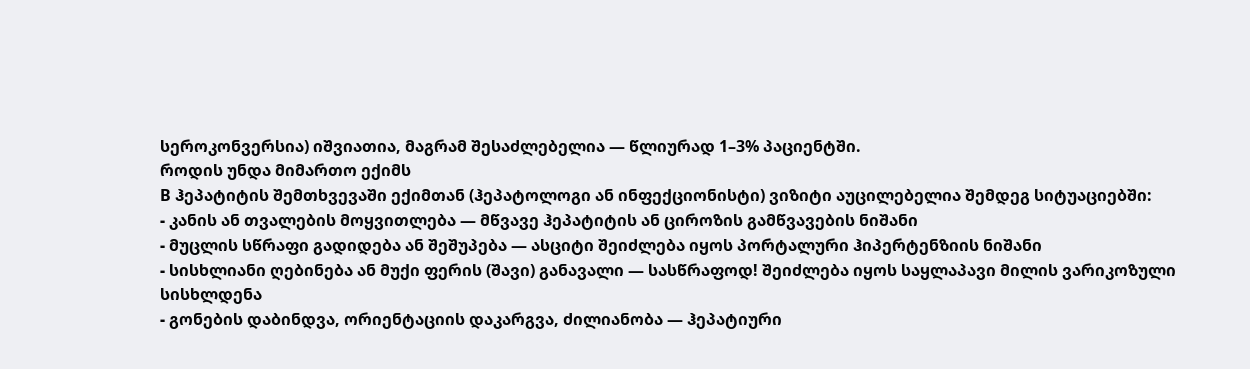სეროკონვერსია) იშვიათია, მაგრამ შესაძლებელია — წლიურად 1–3% პაციენტში.
როდის უნდა მიმართო ექიმს
B ჰეპატიტის შემთხვევაში ექიმთან (ჰეპატოლოგი ან ინფექციონისტი) ვიზიტი აუცილებელია შემდეგ სიტუაციებში:
- კანის ან თვალების მოყვითლება — მწვავე ჰეპატიტის ან ციროზის გამწვავების ნიშანი
- მუცლის სწრაფი გადიდება ან შეშუპება — ასციტი შეიძლება იყოს პორტალური ჰიპერტენზიის ნიშანი
- სისხლიანი ღებინება ან მუქი ფერის (შავი) განავალი — სასწრაფოდ! შეიძლება იყოს საყლაპავი მილის ვარიკოზული სისხლდენა
- გონების დაბინდვა, ორიენტაციის დაკარგვა, ძილიანობა — ჰეპატიური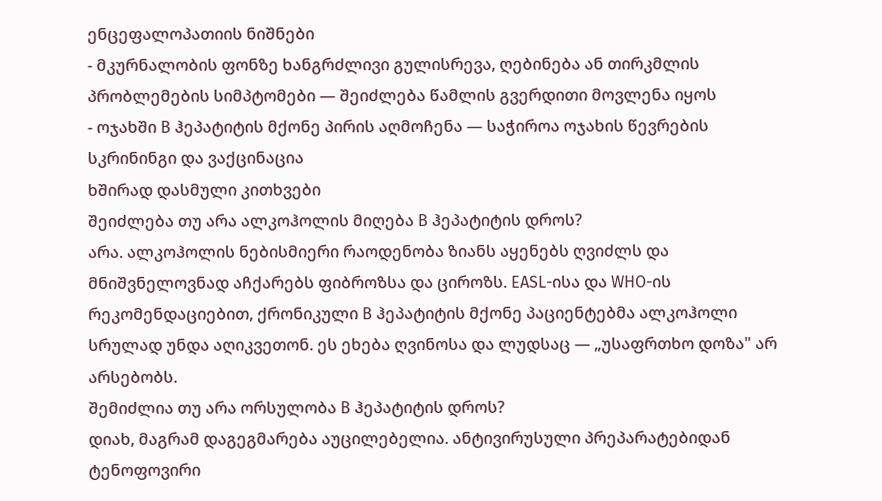ენცეფალოპათიის ნიშნები
- მკურნალობის ფონზე ხანგრძლივი გულისრევა, ღებინება ან თირკმლის პრობლემების სიმპტომები — შეიძლება წამლის გვერდითი მოვლენა იყოს
- ოჯახში B ჰეპატიტის მქონე პირის აღმოჩენა — საჭიროა ოჯახის წევრების სკრინინგი და ვაქცინაცია
ხშირად დასმული კითხვები
შეიძლება თუ არა ალკოჰოლის მიღება B ჰეპატიტის დროს?
არა. ალკოჰოლის ნებისმიერი რაოდენობა ზიანს აყენებს ღვიძლს და მნიშვნელოვნად აჩქარებს ფიბროზსა და ციროზს. EASL-ისა და WHO-ის რეკომენდაციებით, ქრონიკული B ჰეპატიტის მქონე პაციენტებმა ალკოჰოლი სრულად უნდა აღიკვეთონ. ეს ეხება ღვინოსა და ლუდსაც — „უსაფრთხო დოზა" არ არსებობს.
შემიძლია თუ არა ორსულობა B ჰეპატიტის დროს?
დიახ, მაგრამ დაგეგმარება აუცილებელია. ანტივირუსული პრეპარატებიდან ტენოფოვირი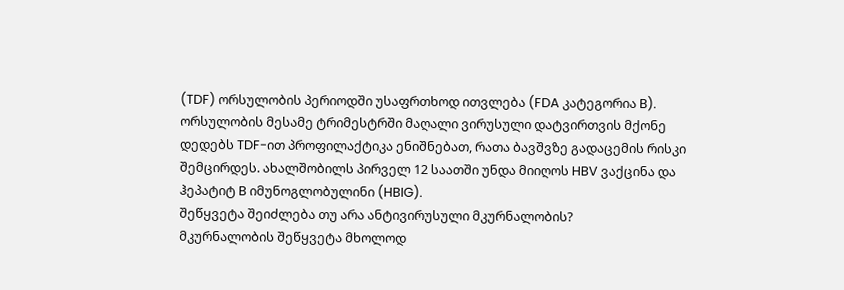(TDF) ორსულობის პერიოდში უსაფრთხოდ ითვლება (FDA კატეგორია B). ორსულობის მესამე ტრიმესტრში მაღალი ვირუსული დატვირთვის მქონე დედებს TDF-ით პროფილაქტიკა ენიშნებათ, რათა ბავშვზე გადაცემის რისკი შემცირდეს. ახალშობილს პირველ 12 საათში უნდა მიიღოს HBV ვაქცინა და ჰეპატიტ B იმუნოგლობულინი (HBIG).
შეწყვეტა შეიძლება თუ არა ანტივირუსული მკურნალობის?
მკურნალობის შეწყვეტა მხოლოდ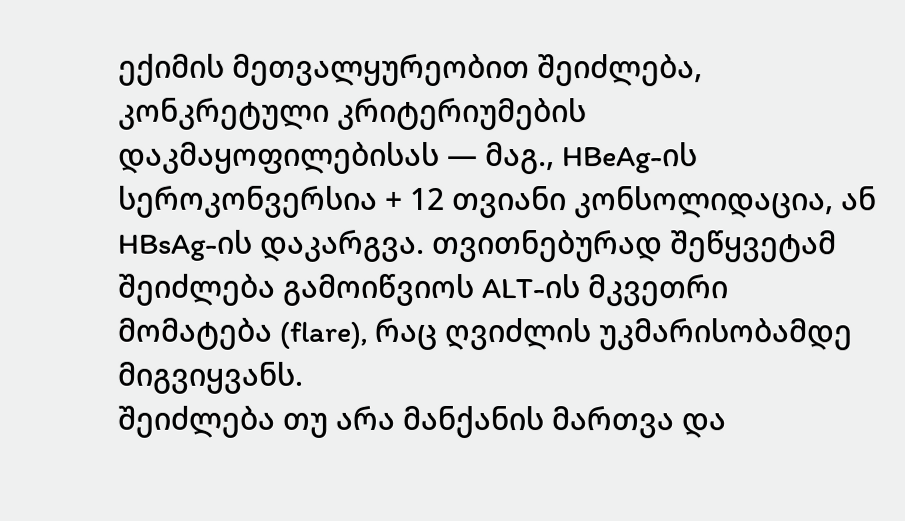ექიმის მეთვალყურეობით შეიძლება, კონკრეტული კრიტერიუმების დაკმაყოფილებისას — მაგ., HBeAg-ის სეროკონვერსია + 12 თვიანი კონსოლიდაცია, ან HBsAg-ის დაკარგვა. თვითნებურად შეწყვეტამ შეიძლება გამოიწვიოს ALT-ის მკვეთრი მომატება (flare), რაც ღვიძლის უკმარისობამდე მიგვიყვანს.
შეიძლება თუ არა მანქანის მართვა და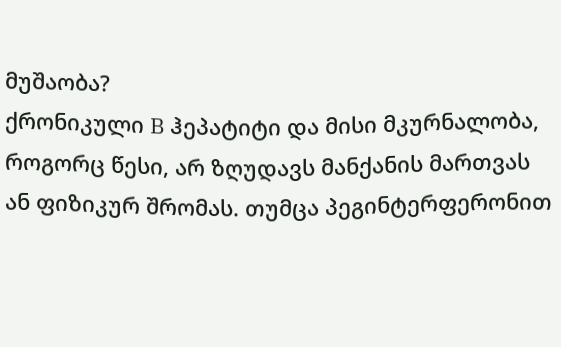მუშაობა?
ქრონიკული B ჰეპატიტი და მისი მკურნალობა, როგორც წესი, არ ზღუდავს მანქანის მართვას ან ფიზიკურ შრომას. თუმცა პეგინტერფერონით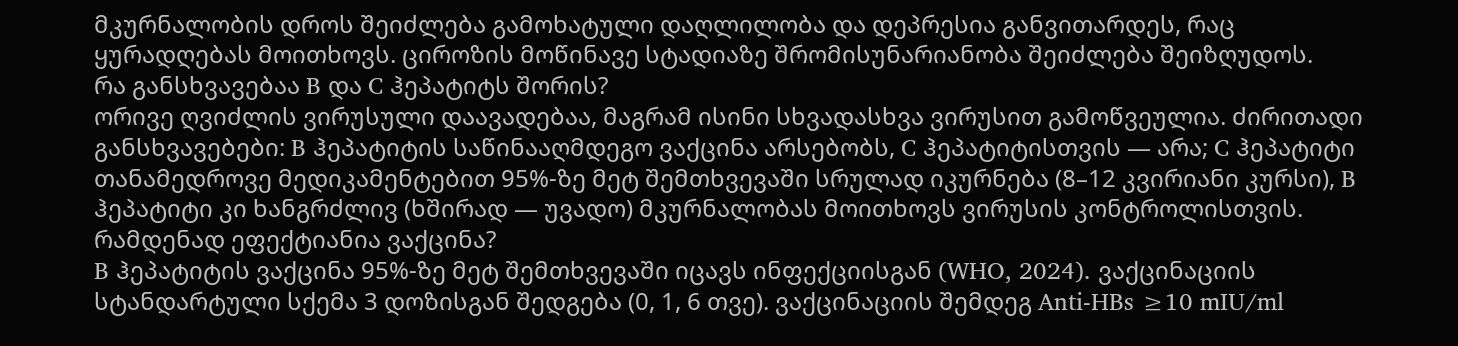მკურნალობის დროს შეიძლება გამოხატული დაღლილობა და დეპრესია განვითარდეს, რაც ყურადღებას მოითხოვს. ციროზის მოწინავე სტადიაზე შრომისუნარიანობა შეიძლება შეიზღუდოს.
რა განსხვავებაა B და C ჰეპატიტს შორის?
ორივე ღვიძლის ვირუსული დაავადებაა, მაგრამ ისინი სხვადასხვა ვირუსით გამოწვეულია. ძირითადი განსხვავებები: B ჰეპატიტის საწინააღმდეგო ვაქცინა არსებობს, C ჰეპატიტისთვის — არა; C ჰეპატიტი თანამედროვე მედიკამენტებით 95%-ზე მეტ შემთხვევაში სრულად იკურნება (8–12 კვირიანი კურსი), B ჰეპატიტი კი ხანგრძლივ (ხშირად — უვადო) მკურნალობას მოითხოვს ვირუსის კონტროლისთვის.
რამდენად ეფექტიანია ვაქცინა?
B ჰეპატიტის ვაქცინა 95%-ზე მეტ შემთხვევაში იცავს ინფექციისგან (WHO, 2024). ვაქცინაციის სტანდარტული სქემა 3 დოზისგან შედგება (0, 1, 6 თვე). ვაქცინაციის შემდეგ Anti-HBs ≥10 mIU/ml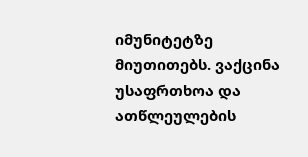იმუნიტეტზე მიუთითებს. ვაქცინა უსაფრთხოა და ათწლეულების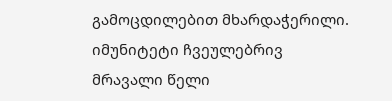გამოცდილებით მხარდაჭერილი. იმუნიტეტი ჩვეულებრივ მრავალი წელი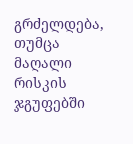გრძელდება, თუმცა მაღალი რისკის ჯგუფებში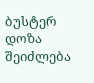ბუსტერ დოზა შეიძლება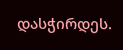დასჭირდეს.